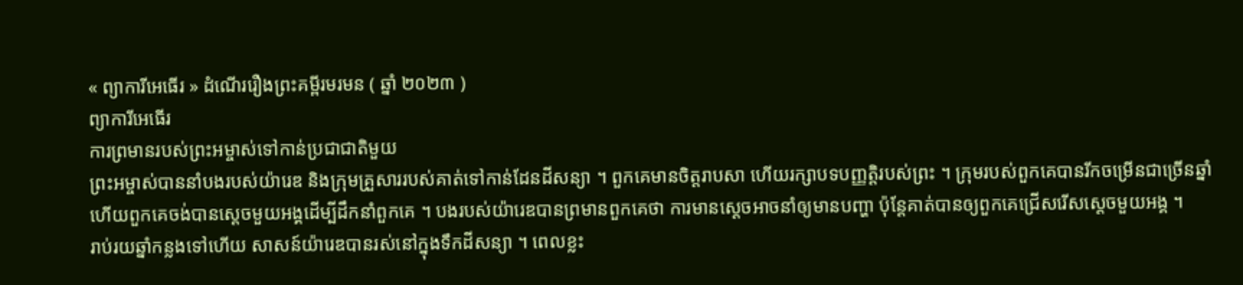« ព្យាការីអេធើរ » ដំណើររឿងព្រះគម្ពីរមរមន ( ឆ្នាំ ២០២៣ )
ព្យាការីអេធើរ
ការព្រមានរបស់ព្រះអម្ចាស់ទៅកាន់ប្រជាជាតិមួយ
ព្រះអម្ចាស់បាននាំបងរបស់យ៉ារេឌ និងក្រុមគ្រួសាររបស់គាត់ទៅកាន់ដែនដីសន្យា ។ ពួកគេមានចិត្តរាបសា ហើយរក្សាបទបញ្ញត្តិរបស់ព្រះ ។ ក្រុមរបស់ពួកគេបានរីកចម្រើនជាច្រើនឆ្នាំ ហើយពួកគេចង់បានស្ដេចមួយអង្គដើម្បីដឹកនាំពួកគេ ។ បងរបស់យ៉ារេឌបានព្រមានពួកគេថា ការមានស្តេចអាចនាំឲ្យមានបញ្ហា ប៉ុន្តែគាត់បានឲ្យពួកគេជ្រើសរើសស្តេចមួយអង្គ ។
រាប់រយឆ្នាំកន្លងទៅហើយ សាសន៍យ៉ារេឌបានរស់នៅក្នុងទឹកដីសន្យា ។ ពេលខ្លះ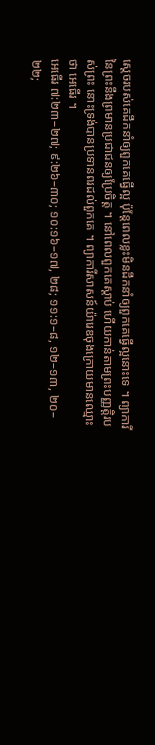ស្ដេចរបស់គេដឹកនាំឲ្យពួកគេធ្វើល្អ ប៉ុន្តែពេលខ្លះមិនដឹកនាំឲ្យពួកគេធ្វើល្អនោះទេ ។ ព្យាការីនៃព្រះនឹងព្រមានប្រជាជនឲ្យប្រែចិត្ត ។ នៅពេលពួកគេស្តាប់ ហើយកាន់តាមព្រះបញ្ញត្តិរបស់ព្រះ នោះទ្រង់បានប្រទានពរដល់ពួកគេ ។ ព្យាការីសាសន៍យ៉ារេឌចុងក្រោយមានឈ្មោះថា អេធើរ ។
អេធើរ ៧:២៣–២៧; ៩:២៦–៣០; ១០:១៦–១៧, ២៨; ១១:១–៨, ១២–១៣, ២០–២២;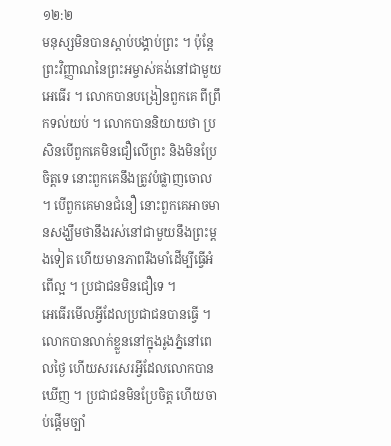១២:២
មនុស្សមិនបានស្តាប់បង្គាប់ព្រះ ។ ប៉ុន្តែ ព្រះវិញ្ញាណនៃព្រះអម្ចាស់គង់នៅជាមួយអេធើរ ។ លោកបានបង្រៀនពួកគេ ពីព្រឹកទល់យប់ ។ លោកបាននិយាយថា ប្រសិនបើពួកគេមិនជឿលើព្រះ និងមិនប្រែចិត្តទេ នោះពួកគេនឹងត្រូវបំផ្លាញចោល ។ បើពួកគេមានជំនឿ នោះពួកគេអាចមានសង្ឃឹមថានឹងរស់នៅជាមួយនឹងព្រះម្ដងទៀត ហើយមានភាពរឹងមាំដើម្បីធ្វើអំពើល្អ ។ ប្រជាជនមិនជឿទេ ។
អេធើរមើលអ្វីដែលប្រជាជនបានធ្វើ ។ លោកបានលាក់ខ្លួននៅក្នុងរូងភ្នំនៅពេលថ្ងៃ ហើយសរសេរអ្វីដែលលោកបានឃើញ ។ ប្រជាជនមិនប្រែចិត្ត ហើយចាប់ផ្ដើមច្បាំ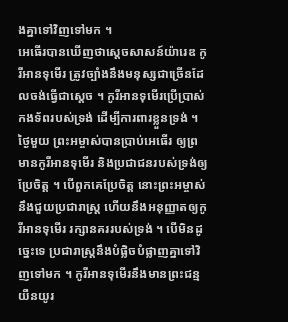ងគ្នាទៅវិញទៅមក ។
អេធើរបានឃើញថាស្ដេចសាសន៍យ៉ារេឌ កូរីអានទុមើរ ត្រូវច្បាំងនឹងមនុស្សជាច្រើនដែលចង់ធ្វើជាស្ដេច ។ កូរីអានទុមើរប្រើប្រាស់កងទ័ពរបស់ទ្រង់ ដើម្បីការពារខ្លួនទ្រង់ ។
ថ្ងៃមួយ ព្រះអម្ចាស់បានប្រាប់អេធើរ ឲ្យព្រមានកូរីអានទុមើរ និងប្រជាជនរបស់ទ្រង់ឲ្យប្រែចិត្ត ។ បើពួកគេប្រែចិត្ត នោះព្រះអម្ចាស់នឹងជួយប្រជារាស្រ្ត ហើយនឹងអនុញ្ញាតឲ្យកូរីអានទុមើរ រក្សានគររបស់ទ្រង់ ។ បើមិនដូច្នេះទេ ប្រជារាស្រ្តនឹងបំផ្លិចបំផ្លាញគ្នាទៅវិញទៅមក ។ កូរីអានទុមើរនឹងមានព្រះជន្មយឺនយូរ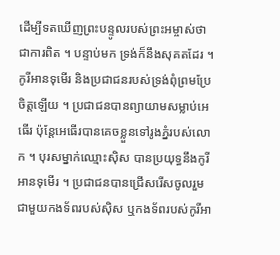ដើម្បីទតឃើញព្រះបន្ទូលរបស់ព្រះអម្ចាស់ថាជាការពិត ។ បន្ទាប់មក ទ្រង់ក៏នឹងសុគតដែរ ។
កូរីអានទុមើរ និងប្រជាជនរបស់ទ្រង់ពុំព្រមប្រែចិត្តឡើយ ។ ប្រជាជនបានព្យាយាមសម្លាប់អេធើរ ប៉ុន្តែអេធើរបានគេចខ្លួនទៅរូងភ្នំរបស់លោក ។ បុរសម្នាក់ឈ្មោះស៊ិស បានប្រយុទ្ធនឹងកូរីអានទុមើរ ។ ប្រជាជនបានជ្រើសរើសចូលរួមជាមួយកងទ័ពរបស់ស៊ិស ឬកងទ័ពរបស់កូរីអា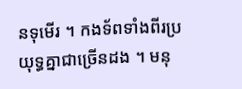នទុមើរ ។ កងទ័ពទាំងពីរប្រយុទ្ធគ្នាជាច្រើនដង ។ មនុ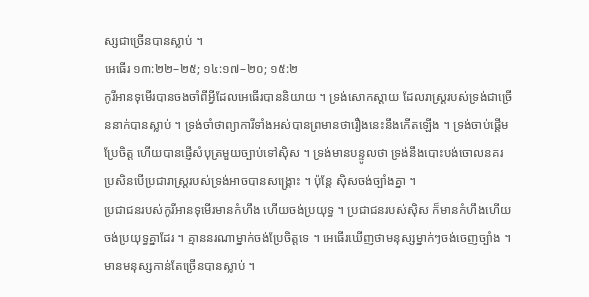ស្សជាច្រើនបានស្លាប់ ។
អេធើរ ១៣:២២–២៥; ១៤:១៧–២០; ១៥:២
កូរីអានទុមើរបានចងចាំពីអ្វីដែលអេធើរបាននិយាយ ។ ទ្រង់សោកស្ដាយ ដែលរាស្រ្តរបស់ទ្រង់ជាច្រើននាក់បានស្លាប់ ។ ទ្រង់ចាំថាព្យាការីទាំងអស់បានព្រមានថារឿងនេះនឹងកើតឡើង ។ ទ្រង់ចាប់ផ្ដើមប្រែចិត្ត ហើយបានផ្ញើសំបុត្រមួយច្បាប់ទៅស៊ិស ។ ទ្រង់មានបន្ទូលថា ទ្រង់នឹងបោះបង់ចោលនគរ ប្រសិនបើប្រជារាស្រ្តរបស់ទ្រង់អាចបានសង្គ្រោះ ។ ប៉ុន្តែ ស៊ិសចង់ច្បាំងគ្នា ។
ប្រជាជនរបស់កូរីអានទុមើរមានកំហឹង ហើយចង់ប្រយុទ្ធ ។ ប្រជាជនរបស់ស៊ិស ក៏មានកំហឹងហើយចង់ប្រយុទ្ធគ្នាដែរ ។ គ្មាននរណាម្នាក់ចង់ប្រែចិត្តទេ ។ អេធើរឃើញថាមនុស្សម្នាក់ៗចង់ចេញច្បាំង ។ មានមនុស្សកាន់តែច្រើនបានស្លាប់ ។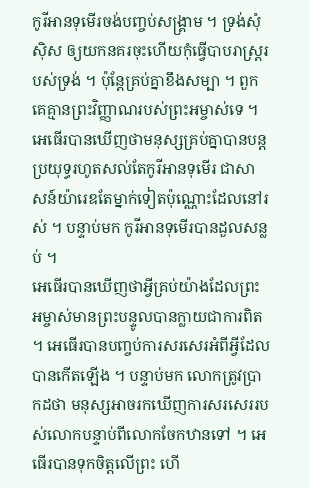កូរីអានទុមើរចង់បញ្ចប់សង្គ្រាម ។ ទ្រង់សុំស៊ិស ឲ្យយកនគរចុះហើយកុំធ្វើបាបរាស្រ្តរបស់ទ្រង់ ។ ប៉ុន្តែគ្រប់គ្នាខឹងសម្បា ។ ពួកគេគ្មានព្រះវិញ្ញាណរបស់ព្រះអម្ចាស់ទេ ។ អេធើរបានឃើញថាមនុស្សគ្រប់គ្នាបានបន្តប្រយុទ្ធរហូតសល់តែកូរីអានទុមើរ ជាសាសន៍យ៉ារេឌតែម្នាក់ទៀតប៉ុណ្ណោះដែលនៅរស់ ។ បន្ទាប់មក កូរីអានទុមើរបានដួលសន្លប់ ។
អេធើរបានឃើញថាអ្វីគ្រប់យ៉ាងដែលព្រះអម្ចាស់មានព្រះបន្ទូលបានក្លាយជាការពិត ។ អេធើរបានបញ្ចប់ការសរសេរអំពីអ្វីដែលបានកើតឡើង ។ បន្ទាប់មក លោកត្រូវប្រាកដថា មនុស្សអាចរកឃើញការសរសេររបស់លោកបន្ទាប់ពីលោកចែកឋានទៅ ។ អេធើរបានទុកចិត្តលើព្រះ ហើ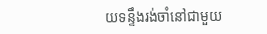យទន្ទឹងរង់ចាំនៅជាមួយ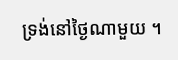ទ្រង់នៅថ្ងៃណាមួយ ។